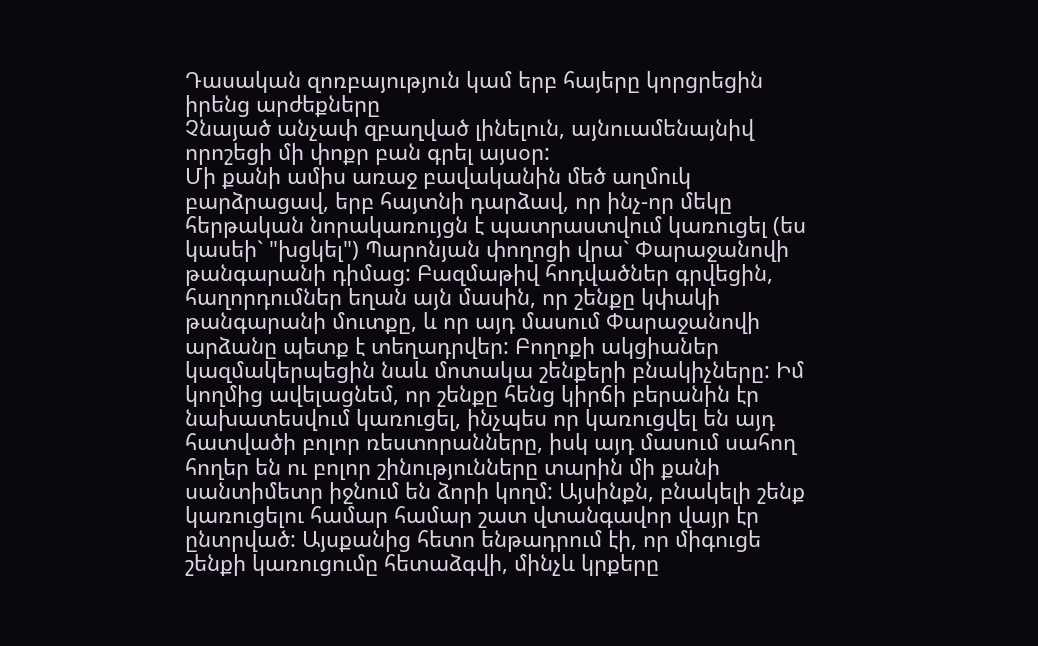Դասական զոռբայություն կամ երբ հայերը կորցրեցին իրենց արժեքները
Չնայած անչափ զբաղված լինելուն, այնուամենայնիվ որոշեցի մի փոքր բան գրել այսօր:
Մի քանի ամիս առաջ բավականին մեծ աղմուկ բարձրացավ, երբ հայտնի դարձավ, որ ինչ-որ մեկը հերթական նորակառույցն է պատրաստվում կառուցել (ես կասեի` "խցկել") Պարոնյան փողոցի վրա` Փարաջանովի թանգարանի դիմաց: Բազմաթիվ հոդվածներ գրվեցին, հաղորդումներ եղան այն մասին, որ շենքը կփակի թանգարանի մուտքը, և որ այդ մասում Փարաջանովի արձանը պետք է տեղադրվեր: Բողոքի ակցիաներ կազմակերպեցին նաև մոտակա շենքերի բնակիչները: Իմ կողմից ավելացնեմ, որ շենքը հենց կիրճի բերանին էր նախատեսվում կառուցել, ինչպես որ կառուցվել են այդ հատվածի բոլոր ռեստորանները, իսկ այդ մասում սահող հողեր են ու բոլոր շինությունները տարին մի քանի սանտիմետր իջնում են ձորի կողմ: Այսինքն, բնակելի շենք կառուցելու համար համար շատ վտանգավոր վայր էր ընտրված: Այսքանից հետո ենթադրում էի, որ միգուցե շենքի կառուցումը հետաձգվի, մինչև կրքերը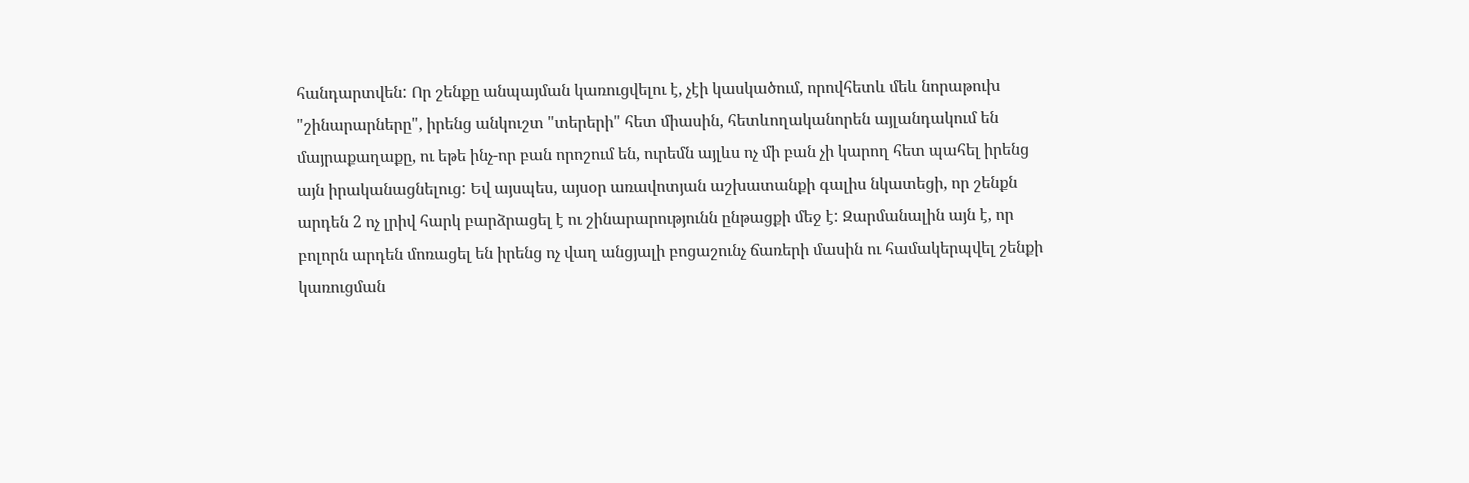հանդարտվեն: Որ շենքը անպայման կառուցվելու է, չէի կասկածում, որովհետև մեև նորաթուխ "շինարարները", իրենց անկուշտ "տերերի" հետ միասին, հետևողականորեն այլանդակում են մայրաքաղաքը, ու եթե ինչ-որ բան որոշում են, ուրեմն այլևս ոչ մի բան չի կարող հետ պահել իրենց այն իրականացնելուց: Եվ այսպես, այսօր առավոտյան աշխատանքի գալիս նկատեցի, որ շենքն արդեն 2 ոչ լրիվ հարկ բարձրացել է ու շինարարությունն ընթացքի մեջ է: Զարմանալին այն է, որ բոլորն արդեն մոռացել են իրենց ոչ վաղ անցյալի բոցաշունչ ճառերի մասին ու համակերպվել շենքի կառուցման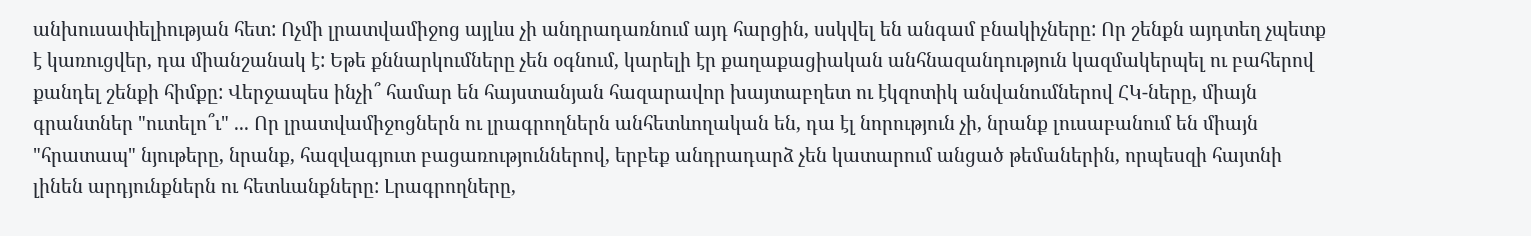անխուսափելիության հետ: Ոչմի լրատվամիջոց այլևս չի անդրադառնում այդ հարցին, սսկվել են անգամ բնակիչները: Որ շենքն այդտեղ չպետք է կառուցվեր, դա միանշանակ է: Եթե քննարկումները չեն օգնում, կարելի էր քաղաքացիական անհնազանդություն կազմակերպել ու բահերով քանդել շենքի հիմքը: Վերջապես ինչի՞ համար են հայստանյան հազարավոր խայտաբղետ ու էկզոտիկ անվանումներով ՀԿ-ները, միայն գրանտներ "ուտելո՞ւ" ... Որ լրատվամիջոցներն ու լրագրողներն անհետևողական են, դա էլ նորություն չի, նրանք լուսաբանում են միայն "հրատապ" նյութերը, նրանք, հազվագյուտ բացառություններով, երբեք անդրադարձ չեն կատարում անցած թեմաներին, որպեսզի հայտնի լինեն արդյունքներն ու հետևանքները: Լրագրողները,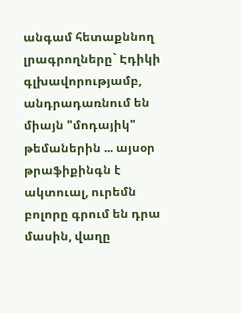անգամ հետաքննող լրագրողները` Էդիկի գլխավորությամբ, անդրադառնում են միայն "մոդայիկ" թեմաներին ... այսօր թրաֆիքինգն է ակտուալ, ուրեմն բոլորը գրում են դրա մասին, վաղը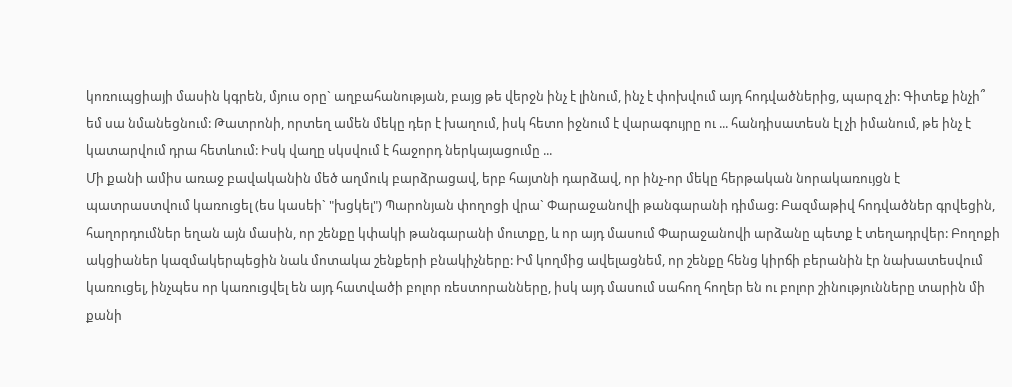կոռուպցիայի մասին կգրեն, մյուս օրը` աղբահանության, բայց թե վերջն ինչ է լինում, ինչ է փոխվում այդ հոդվածներից, պարզ չի: Գիտեք ինչի՞ եմ սա նմանեցնում: Թատրոնի, որտեղ ամեն մեկը դեր է խաղում, իսկ հետո իջնում է վարագույրը ու ... հանդիսատեսն էլ չի իմանում, թե ինչ է կատարվում դրա հետևում: Իսկ վաղը սկսվում է հաջորդ ներկայացումը ...
Մի քանի ամիս առաջ բավականին մեծ աղմուկ բարձրացավ, երբ հայտնի դարձավ, որ ինչ-որ մեկը հերթական նորակառույցն է պատրաստվում կառուցել (ես կասեի` "խցկել") Պարոնյան փողոցի վրա` Փարաջանովի թանգարանի դիմաց: Բազմաթիվ հոդվածներ գրվեցին, հաղորդումներ եղան այն մասին, որ շենքը կփակի թանգարանի մուտքը, և որ այդ մասում Փարաջանովի արձանը պետք է տեղադրվեր: Բողոքի ակցիաներ կազմակերպեցին նաև մոտակա շենքերի բնակիչները: Իմ կողմից ավելացնեմ, որ շենքը հենց կիրճի բերանին էր նախատեսվում կառուցել, ինչպես որ կառուցվել են այդ հատվածի բոլոր ռեստորանները, իսկ այդ մասում սահող հողեր են ու բոլոր շինությունները տարին մի քանի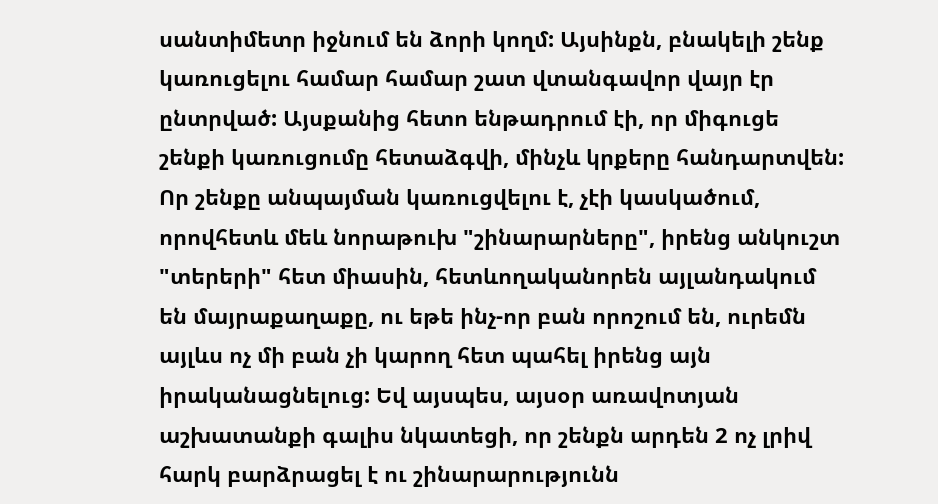սանտիմետր իջնում են ձորի կողմ: Այսինքն, բնակելի շենք կառուցելու համար համար շատ վտանգավոր վայր էր ընտրված: Այսքանից հետո ենթադրում էի, որ միգուցե շենքի կառուցումը հետաձգվի, մինչև կրքերը հանդարտվեն: Որ շենքը անպայման կառուցվելու է, չէի կասկածում, որովհետև մեև նորաթուխ "շինարարները", իրենց անկուշտ "տերերի" հետ միասին, հետևողականորեն այլանդակում են մայրաքաղաքը, ու եթե ինչ-որ բան որոշում են, ուրեմն այլևս ոչ մի բան չի կարող հետ պահել իրենց այն իրականացնելուց: Եվ այսպես, այսօր առավոտյան աշխատանքի գալիս նկատեցի, որ շենքն արդեն 2 ոչ լրիվ հարկ բարձրացել է ու շինարարությունն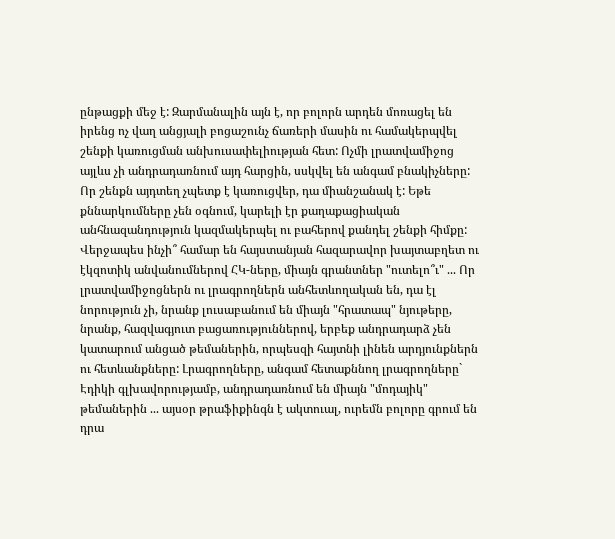ընթացքի մեջ է: Զարմանալին այն է, որ բոլորն արդեն մոռացել են իրենց ոչ վաղ անցյալի բոցաշունչ ճառերի մասին ու համակերպվել շենքի կառուցման անխուսափելիության հետ: Ոչմի լրատվամիջոց այլևս չի անդրադառնում այդ հարցին, սսկվել են անգամ բնակիչները: Որ շենքն այդտեղ չպետք է կառուցվեր, դա միանշանակ է: Եթե քննարկումները չեն օգնում, կարելի էր քաղաքացիական անհնազանդություն կազմակերպել ու բահերով քանդել շենքի հիմքը: Վերջապես ինչի՞ համար են հայստանյան հազարավոր խայտաբղետ ու էկզոտիկ անվանումներով ՀԿ-ները, միայն գրանտներ "ուտելո՞ւ" ... Որ լրատվամիջոցներն ու լրագրողներն անհետևողական են, դա էլ նորություն չի, նրանք լուսաբանում են միայն "հրատապ" նյութերը, նրանք, հազվագյուտ բացառություններով, երբեք անդրադարձ չեն կատարում անցած թեմաներին, որպեսզի հայտնի լինեն արդյունքներն ու հետևանքները: Լրագրողները, անգամ հետաքննող լրագրողները` Էդիկի գլխավորությամբ, անդրադառնում են միայն "մոդայիկ" թեմաներին ... այսօր թրաֆիքինգն է ակտուալ, ուրեմն բոլորը գրում են դրա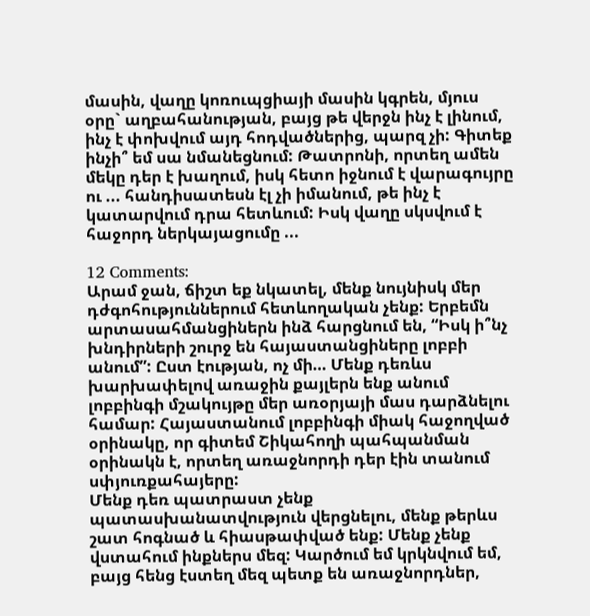մասին, վաղը կոռուպցիայի մասին կգրեն, մյուս օրը` աղբահանության, բայց թե վերջն ինչ է լինում, ինչ է փոխվում այդ հոդվածներից, պարզ չի: Գիտեք ինչի՞ եմ սա նմանեցնում: Թատրոնի, որտեղ ամեն մեկը դեր է խաղում, իսկ հետո իջնում է վարագույրը ու ... հանդիսատեսն էլ չի իմանում, թե ինչ է կատարվում դրա հետևում: Իսկ վաղը սկսվում է հաջորդ ներկայացումը ...

12 Comments:
Արամ ջան, ճիշտ եք նկատել, մենք նույնիսկ մեր դժգոհություններում հետևողական չենք: Երբեմն արտասահմանցիներն ինձ հարցնում են, “Իսկ ի՞նչ խնդիրների շուրջ են հայաստանցիները լոբբի անում”: Ըստ էության, ոչ մի… Մենք դեռևս խարխափելով առաջին քայլերն ենք անում լոբբինգի մշակույթը մեր առօրյայի մաս դարձնելու համար: Հայաստանում լոբբինգի միակ հաջողված օրինակը, որ գիտեմ Շիկահողի պահպանման օրինակն է, որտեղ առաջնորդի դեր էին տանում սփյուռքահայերը:
Մենք դեռ պատրաստ չենք պատասխանատվություն վերցնելու, մենք թերևս շատ հոգնած և հիասթափված ենք: Մենք չենք վստահում ինքներս մեզ: Կարծում եմ կրկնվում եմ, բայց հենց էստեղ մեզ պետք են առաջնորդներ,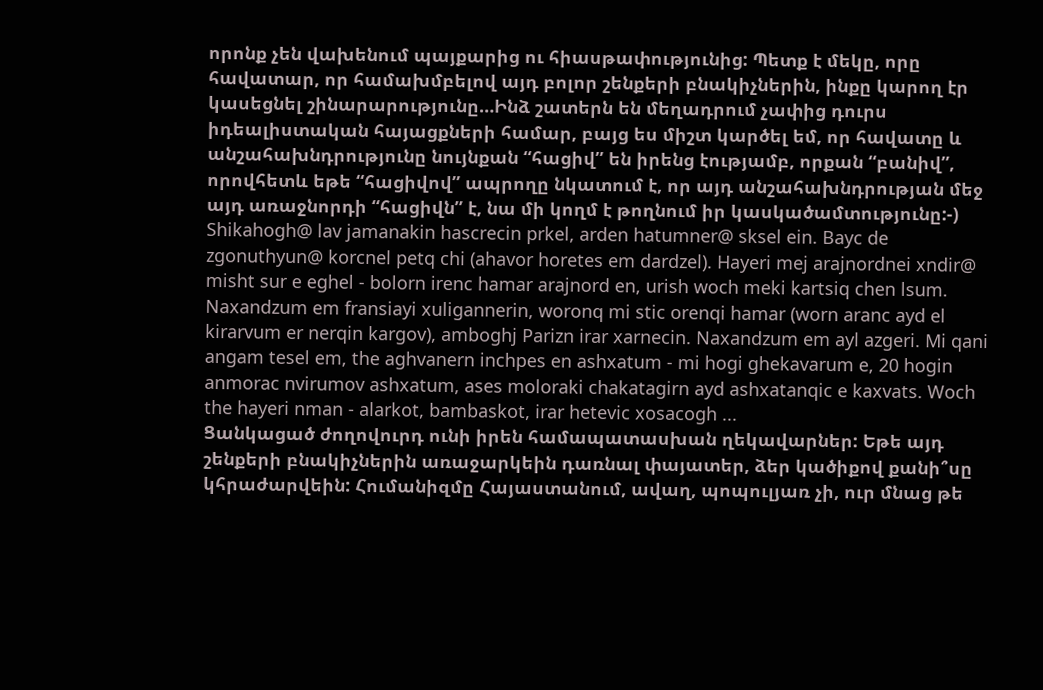որոնք չեն վախենում պայքարից ու հիասթափությունից: Պետք է մեկը, որը հավատար, որ համախմբելով այդ բոլոր շենքերի բնակիչներին, ինքը կարող էր կասեցնել շինարարությունը…Ինձ շատերն են մեղադրում չափից դուրս իդեալիստական հայացքների համար, բայց ես միշտ կարծել եմ, որ հավատը և անշահախնդրությունը նույնքան “հացիվ” են իրենց էությամբ, որքան “բանիվ”, որովհետև եթե “հացիվով” ապրողը նկատում է, որ այդ անշահախնդրության մեջ այդ առաջնորդի “հացիվն” է, նա մի կողմ է թողնում իր կասկածամտությունը:-)
Shikahogh@ lav jamanakin hascrecin prkel, arden hatumner@ sksel ein. Bayc de zgonuthyun@ korcnel petq chi (ahavor horetes em dardzel). Hayeri mej arajnordnei xndir@ misht sur e eghel - bolorn irenc hamar arajnord en, urish woch meki kartsiq chen lsum. Naxandzum em fransiayi xuligannerin, woronq mi stic orenqi hamar (worn aranc ayd el kirarvum er nerqin kargov), amboghj Parizn irar xarnecin. Naxandzum em ayl azgeri. Mi qani angam tesel em, the aghvanern inchpes en ashxatum - mi hogi ghekavarum e, 20 hogin anmorac nvirumov ashxatum, ases moloraki chakatagirn ayd ashxatanqic e kaxvats. Woch the hayeri nman - alarkot, bambaskot, irar hetevic xosacogh ...
Ցանկացած ժողովուրդ ունի իրեն համապատասխան ղեկավարներ: Եթե այդ շենքերի բնակիչներին առաջարկեին դառնալ փայատեր, ձեր կածիքով քանի՞սը կհրաժարվեին: Հումանիզմը Հայաստանում, ավաղ, պոպուլյառ չի, ուր մնաց թե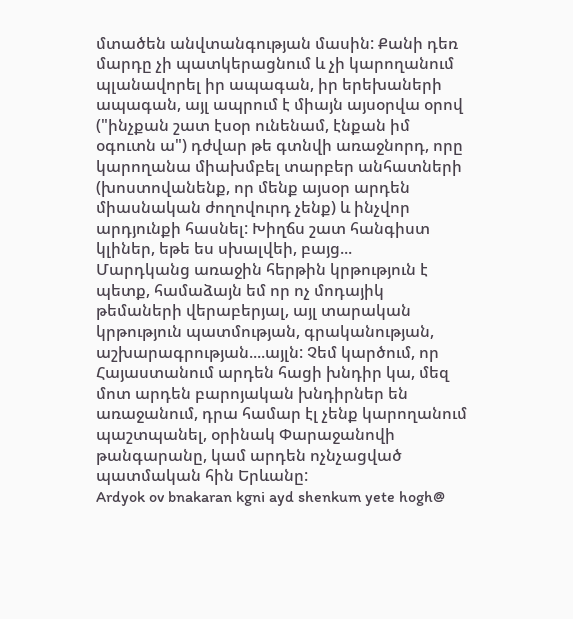մտածեն անվտանգության մասին: Քանի դեռ մարդը չի պատկերացնում և չի կարողանում պլանավորել իր ապագան, իր երեխաների ապագան, այլ ապրում է միայն այսօրվա օրով ("ինչքան շատ էսօր ունենամ, էնքան իմ օգուտն ա") դժվար թե գտնվի առաջնորդ, որը կարողանա միախմբել տարբեր անհատների (խոստովանենք, որ մենք այսօր արդեն միասնական ժողովուրդ չենք) և ինչվոր արդյունքի հասնել: Խիղճս շատ հանգիստ կլիներ, եթե ես սխալվեի, բայց...
Մարդկանց առաջին հերթին կրթություն է պետք, համաձայն եմ որ ոչ մոդայիկ թեմաների վերաբերյալ, այլ տարական կրթություն պատմության, գրականության, աշխարագրության....այլն: Չեմ կարծում, որ Հայաստանում արդեն հացի խնդիր կա, մեզ մոտ արդեն բարոյական խնդիրներ են առաջանում, դրա համար էլ չենք կարողանում պաշտպանել, օրինակ Փարաջանովի թանգարանը, կամ արդեն ոչնչացված պատմական հին Երևանը:
Ardyok ov bnakaran kgni ayd shenkum yete hogh@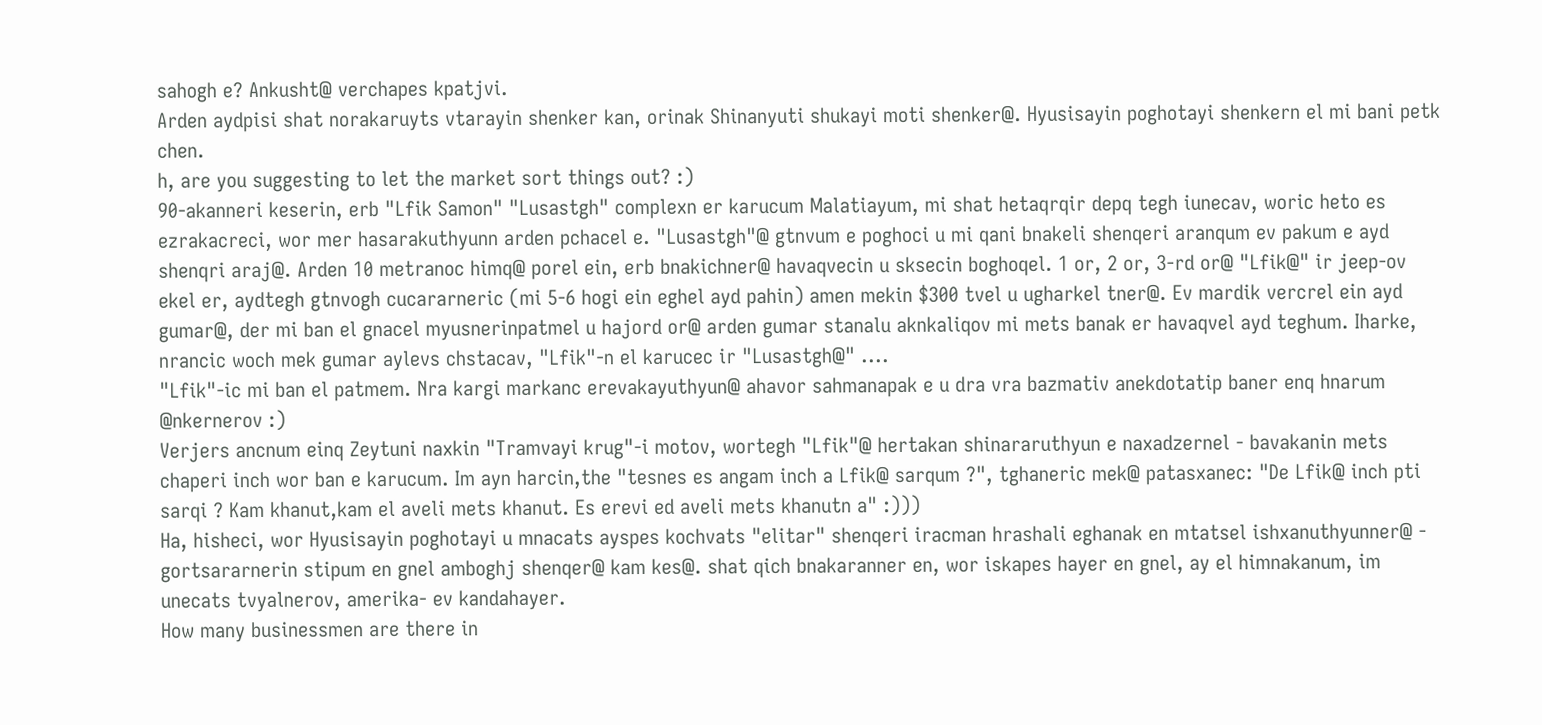sahogh e? Ankusht@ verchapes kpatjvi.
Arden aydpisi shat norakaruyts vtarayin shenker kan, orinak Shinanyuti shukayi moti shenker@. Hyusisayin poghotayi shenkern el mi bani petk chen.
h, are you suggesting to let the market sort things out? :)
90-akanneri keserin, erb "Lfik Samon" "Lusastgh" complexn er karucum Malatiayum, mi shat hetaqrqir depq tegh iunecav, woric heto es ezrakacreci, wor mer hasarakuthyunn arden pchacel e. "Lusastgh"@ gtnvum e poghoci u mi qani bnakeli shenqeri aranqum ev pakum e ayd shenqri araj@. Arden 10 metranoc himq@ porel ein, erb bnakichner@ havaqvecin u sksecin boghoqel. 1 or, 2 or, 3-rd or@ "Lfik@" ir jeep-ov ekel er, aydtegh gtnvogh cucararneric (mi 5-6 hogi ein eghel ayd pahin) amen mekin $300 tvel u ugharkel tner@. Ev mardik vercrel ein ayd gumar@, der mi ban el gnacel myusnerinpatmel u hajord or@ arden gumar stanalu aknkaliqov mi mets banak er havaqvel ayd teghum. Iharke, nrancic woch mek gumar aylevs chstacav, "Lfik"-n el karucec ir "Lusastgh@" ....
"Lfik"-ic mi ban el patmem. Nra kargi markanc erevakayuthyun@ ahavor sahmanapak e u dra vra bazmativ anekdotatip baner enq hnarum @nkernerov :)
Verjers ancnum einq Zeytuni naxkin "Tramvayi krug"-i motov, wortegh "Lfik"@ hertakan shinararuthyun e naxadzernel - bavakanin mets chaperi inch wor ban e karucum. Im ayn harcin,the "tesnes es angam inch a Lfik@ sarqum ?", tghaneric mek@ patasxanec: "De Lfik@ inch pti sarqi ? Kam khanut,kam el aveli mets khanut. Es erevi ed aveli mets khanutn a" :)))
Ha, hisheci, wor Hyusisayin poghotayi u mnacats ayspes kochvats "elitar" shenqeri iracman hrashali eghanak en mtatsel ishxanuthyunner@ - gortsararnerin stipum en gnel amboghj shenqer@ kam kes@. shat qich bnakaranner en, wor iskapes hayer en gnel, ay el himnakanum, im unecats tvyalnerov, amerika- ev kandahayer.
How many businessmen are there in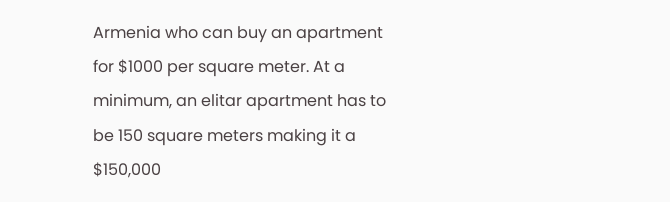Armenia who can buy an apartment for $1000 per square meter. At a minimum, an elitar apartment has to be 150 square meters making it a $150,000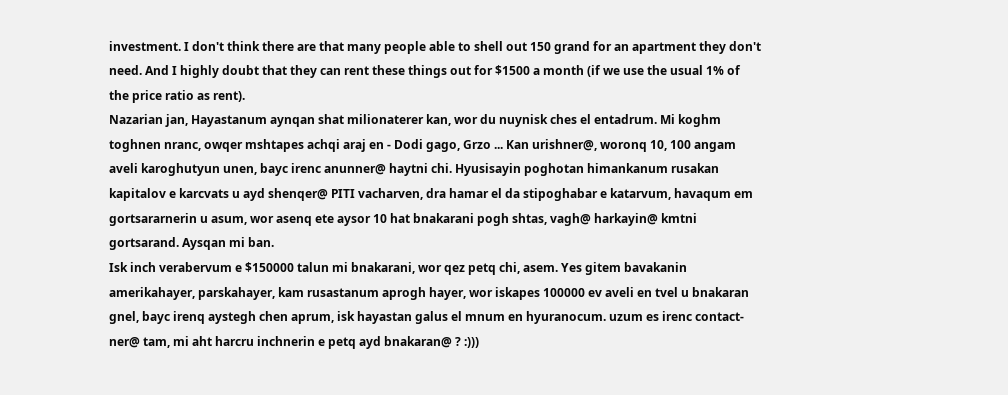investment. I don't think there are that many people able to shell out 150 grand for an apartment they don't need. And I highly doubt that they can rent these things out for $1500 a month (if we use the usual 1% of the price ratio as rent).
Nazarian jan, Hayastanum aynqan shat milionaterer kan, wor du nuynisk ches el entadrum. Mi koghm toghnen nranc, owqer mshtapes achqi araj en - Dodi gago, Grzo ... Kan urishner@, woronq 10, 100 angam aveli karoghutyun unen, bayc irenc anunner@ haytni chi. Hyusisayin poghotan himankanum rusakan kapitalov e karcvats u ayd shenqer@ PITI vacharven, dra hamar el da stipoghabar e katarvum, havaqum em gortsararnerin u asum, wor asenq ete aysor 10 hat bnakarani pogh shtas, vagh@ harkayin@ kmtni gortsarand. Aysqan mi ban.
Isk inch verabervum e $150000 talun mi bnakarani, wor qez petq chi, asem. Yes gitem bavakanin amerikahayer, parskahayer, kam rusastanum aprogh hayer, wor iskapes 100000 ev aveli en tvel u bnakaran gnel, bayc irenq aystegh chen aprum, isk hayastan galus el mnum en hyuranocum. uzum es irenc contact-ner@ tam, mi aht harcru inchnerin e petq ayd bnakaran@ ? :)))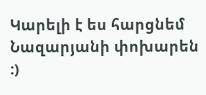Կարելի է ես հարցնեմ Նազարյանի փոխարեն :)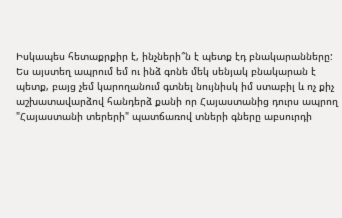Իսկապես հետաքրքիր է, ինչների՞ն է պետք էդ բնակարանները:
Ես այստեղ ապրում եմ ու ինձ գոնե մեկ սենյակ բնակարան է պետք, բայց չեմ կարողանում գտնել նույնիսկ իմ ստաբիլ և ոչ քիչ աշխատավարձով հանդերձ քանի որ Հայաստանից դուրս ապրող "Հայաստանի տերերի" պատճառով տների գները աբսուրդի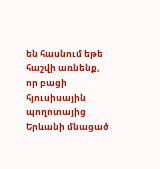են հասնում եթե հաշվի առնենք, որ բացի հյուսիսային պողոտայից Երևանի մնացած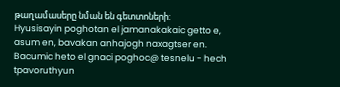թաղամասերը նման են գետտոների:
Hyusisayin poghotan el jamanakakaic getto e, asum en, bavakan anhajogh naxagtser en. Bacumic heto el gnaci poghoc@ tesnelu - hech tpavoruthyun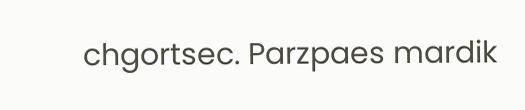chgortsec. Parzpaes mardik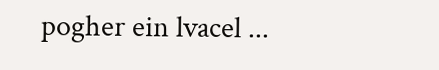pogher ein lvacel ...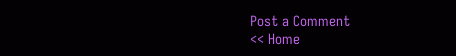Post a Comment
<< Home